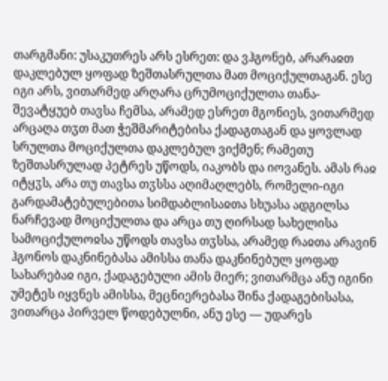თარგმანი: უსაკუთრეს არს ესრეთ: და ვჰგონებ, არარაჲთ დაკლებულ ყოფად ზეშთასრულთა მათ მოციქულთაგან. ესე იგი არს, ვითარმედ არღარა ცრუმოციქულთა თანა-შევატყუებ თავსა ჩემსა, არამედ ესრეთ მგონიეს, ვითარმედ არცაღა თჳთ მათ ჭეშმარიტებისა ქადაგთაგან და ყოვლად სრულთა მოციქულთა დაკლებულ ვიქმენ; რამეთუ ზეშთასრულად პეტრეს უწოდს, იაკობს და იოვანეს. ამას რაჲ იტყჳს, არა თუ თავსა თჳსსა აღიმაღლებს, რომელი-იგი გარდამატებულებითა სიმდაბლისაჲთა სხუასა ადგილსა ნარჩევად მოციქულთა და არცა თუ ღირსად სახელისა სამოციქულოჲსა უწოდს თავსა თჳსსა, არამედ რაჲთა არავინ ჰგონოს დაკნინებასა ამისსა თანა დაკნინებულ ყოფად სახარებაჲ იგი, ქადაგებული ამის მიერ; ვითარმცა ანუ იგინი უმეტეს იყვნეს ამისსა, მეცნიერებასა შინა ქადაგებისასა, ვითარცა პირველ წოდებულნი, ანუ ესე — უდარეს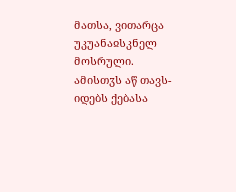მათსა, ვითარცა უკუანაჲსკნელ მოსრული. ამისთჳს აწ თავს-იდებს ქებასა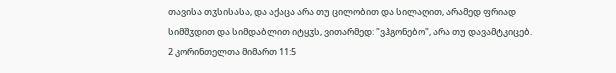თავისა თჳსისასა, და აქაცა არა თუ ცილობით და სილაღით, არამედ ფრიად სიმშჳდით და სიმდაბლით იტყჳს, ვითარმედ: "ვჰგონებო", არა თუ დავამტკიცებ.
2 კორინთელთა მიმართ 11:5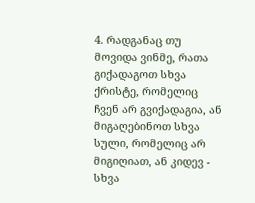4. რადგანაც თუ მოვიდა ვინმე, რათა გიქადაგოთ სხვა ქრისტე, რომელიც ჩვენ არ გვიქადაგია, ან მიგაღებინოთ სხვა სული, რომელიც არ მიგიღიათ, ან კიდევ - სხვა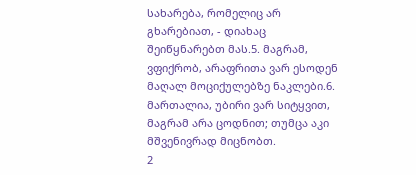სახარება, რომელიც არ გხარებიათ, - დიახაც შეიწყნარებთ მას.5. მაგრამ, ვფიქრობ, არაფრითა ვარ ესოდენ მაღალ მოციქულებზე ნაკლები.6. მართალია, უბირი ვარ სიტყვით, მაგრამ არა ცოდნით; თუმცა აკი მშვენივრად მიცნობთ.
2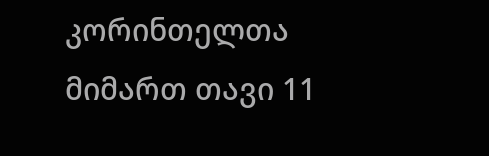კორინთელთა მიმართ თავი 11